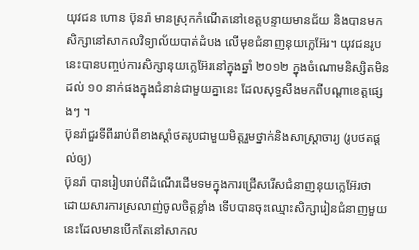យុវជន ហោន ប៊ុនរ៉ា មានស្រុកកំណើតនៅខេត្តបន្ទាយមានជ័យ និងបានមកសិក្សានៅសាកលវិទ្យាល័យបាត់ដំបង លើមុខជំនាញនុយក្លេអ៊ែរ។ យុវជនរូបនេះបានបញ្ចប់ការសិក្សានុយក្លេអ៊ែរនៅក្នុងឆ្នាំ ២០១២ ក្នុងចំណោមនិស្សិតមិនដល់ ១០ នាក់ផងក្នុងជំនាន់ជាមួយគ្នានេះ ដែលសុទ្ធសឹងមកពីបណ្ដាខេត្តផ្សេងៗ ។
ប៊ុនរ៉ាជួរទីពីររាប់ពីខាងស្តាំថតរូបជាមួយមិត្តរួមថ្នាក់និងសាស្រ្តាចារ្យ (រូបថតផ្តល់ឲ្យ)
ប៊ុនរ៉ា បានរៀបរាប់ពីដំណើរដើមទមក្នុងការជ្រើសរើសជំនាញនុយក្លេអ៊ែរថា ដោយសារការស្រលាញ់ចូលចិត្តខ្លាំង ទើបបានចុះឈ្មោះសិក្សារៀនជំនាញមួយនេះដែលមានបើកតែនៅសាកល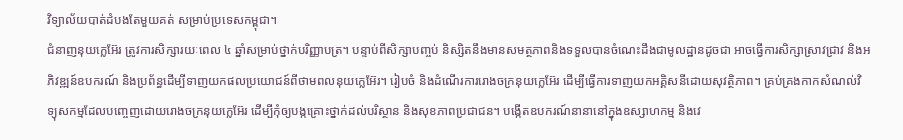វិទ្យាល័យបាត់ដំបងតែមួយគត់ សម្រាប់ប្រទេសកម្ពុជា។
ជំនាញនុយក្លេអ៊ែរ ត្រូវការសិក្សារយៈពេល ៤ ឆ្នាំសម្រាប់ថ្នាក់បរិញ្ញាបត្រ។ បន្ទាប់ពីសិក្សាបញ្ចប់ និស្សិតនឹងមានសមត្ថភាពនិងទទួលបានចំណេះដឹងជាមូលដ្ឋានដូចជា អាចធ្វើការសិក្សាស្រាវជ្រាវ និងអភិវឌ្ឍន៍ឧបករណ៍ និងប្រព័ន្ធដើម្បីទាញយកផលប្រយោជន៍ពីថាមពលនុយក្លេអ៊ែរ។ រៀបចំ និងដំណើរការរោងចក្រនុយក្លេអ៊ែរ ដើម្បីធ្វើការទាញយកអគ្គិសនីដោយសុវត្ថិភាព។ គ្រប់គ្រងកាកសំណល់វិទ្យុសកម្មដែលបញ្ចេញដោយរោងចក្រនុយក្លេអ៊ែរ ដើម្បីកុំឲ្យបង្កគ្រោះថ្នាក់ដល់បរិស្ថាន និងសុខភាពប្រជាជន។ បង្កើតឧបករណ៍នានានៅក្នុងឧស្សាហកម្ម និងវេ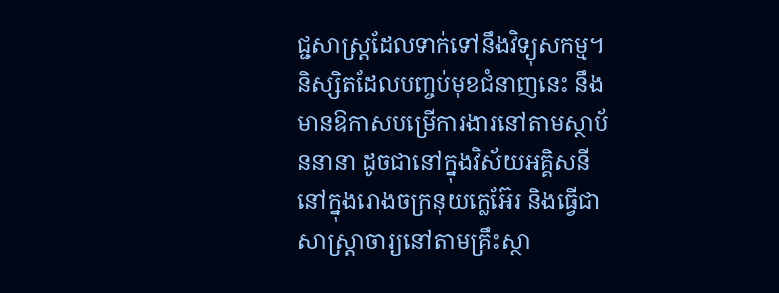ជ្ជសាស្ត្រដែលទាក់ទៅនឹងវិទ្យុសកម្ម។
និស្សិតដែលបញ្ចប់មុខជំនាញនេះ នឹងមានឱកាសបម្រើការងារនៅតាមស្ថាប័ននានា ដូចជានៅក្នុងវិស័យអគ្គិសនី នៅក្នុងរោងចក្រនុយក្លេអ៊ែរ និងធ្វើជាសាស្ត្រាចារ្យនៅតាមគ្រឹះស្ថា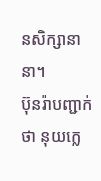នសិក្សានានា។
ប៊ុនរ៉ាបញ្ជាក់ថា នុយក្លេ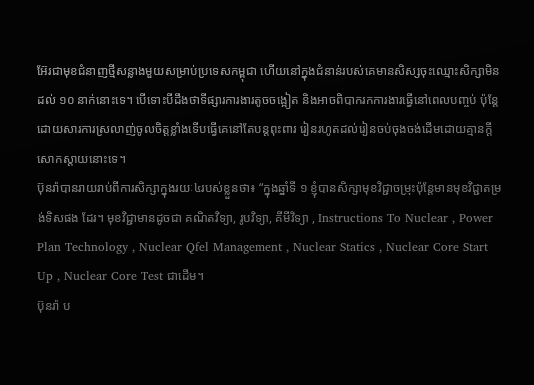អ៊ែរជាមុខជំនាញថ្មីសន្លាងមួយសម្រាប់ប្រទេសកម្ពុជា ហើយនៅក្នុងជំនាន់របស់គេមានសិស្សចុះឈ្មោះសិក្សាមិនដល់ ១០ នាក់នោះទេ។ បើទោះបីដឹងថាទីផ្សារការងារតូចចង្អៀត និងអាចពិបាករកការងារធ្វើនៅពេលបញ្ចប់ ប៉ុន្តែដោយសារការស្រលាញ់ចូលចិត្តខ្លាំងទើបធ្វើគេនៅតែបន្តពុះពារ រៀនរហូតដល់រៀនចប់ចុងចង់ដើមដោយគ្មានក្តីសោកស្ដាយនោះទេ។
ប៊ុនរ៉ាបានរាយរាប់ពីការសិក្សាក្នុងរយៈ៤របស់ខ្លួនថា៖ “ក្នុងឆ្នាំទី ១ ខ្ញុំបានសិក្សាមុខវិជ្ជាចម្រុះប៉ុន្តែមានមុខវិជ្ជាតម្រង់ទិសផង ដែរ។ មុខវិជ្ជាមានដូចជា គណិតវិទ្យា, រូបវិទ្យា, គីមីវិទ្យា , Instructions To Nuclear , Power Plan Technology , Nuclear Qfel Management , Nuclear Statics , Nuclear Core Start Up , Nuclear Core Test ជាដើម។
ប៊ុនរ៉ា ប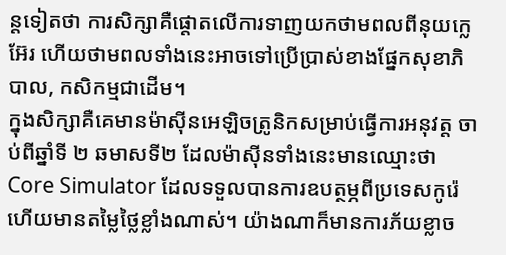ន្តទៀតថា ការសិក្សាគឺផ្ដោតលើការទាញយកថាមពលពីនុយក្លេអ៊ែរ ហើយថាមពលទាំងនេះអាចទៅប្រើប្រាស់ខាងផ្នែកសុខាភិបាល, កសិកម្មជាដើម។
ក្នុងសិក្សាគឺគេមានម៉ាស៊ីនអេឡិចត្រូនិកសម្រាប់ធ្វើការអនុវត្ត ចាប់ពីឆ្នាំទី ២ ឆមាសទី២ ដែលម៉ាស៊ីនទាំងនេះមានឈ្មោះថា Core Simulator ដែលទទួលបានការឧបត្ថម្ភពីប្រទេសកូរ៉េ ហើយមានតម្លៃថ្លៃខ្លាំងណាស់។ យ៉ាងណាក៏មានការភ័យខ្លាច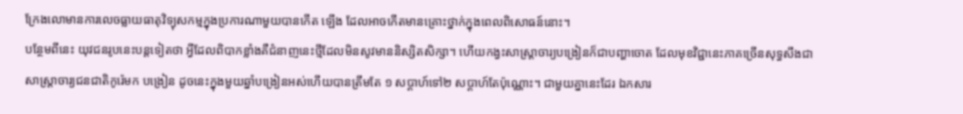ក្រែងលោមានការលេចធ្លាយធាតុវិទ្យុសកម្មក្នុងប្រការណាមួយបានកើត ឡើង ដែលអាចកើតមានគ្រោះថ្នាក់ក្នុងពេលពិសោធន៍នោះ។
បន្ថែមពីនេះ យុវជនរូបនេះបន្តទៀតថា អ្វីដែលពិបាកខ្លាំងគឺជំនាញនេះថ្មីដែលមិនសូវមាននិស្សិតសិក្សា។ ហើយកង្វះសាស្ត្រាចារ្យបង្រៀនក៏ជាបញ្ហាចោត ដែលមុខវិជ្ជានេះភាគច្រើនសុទ្ធសឹងជាសាស្ត្រាចារ្យជនជាតិកូរ៉េមក បង្រៀន ដូចនេះក្នុងមួយឆ្នាំបង្រៀនអស់ហើយបានត្រឹមតែ ១ សប្ដាហ៍ទៅ២ សប្តាហ៍តែប៉ុណ្ណោះ។ ជាមួយគ្នានេះដែរ ឯកសារ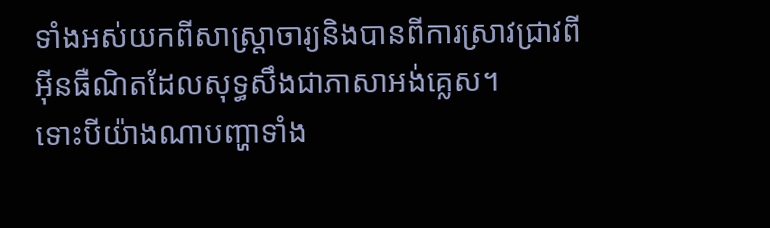ទាំងអស់យកពីសាស្ត្រាចារ្យនិងបានពីការស្រាវជ្រាវពី អ៊ីនធឺណិតដែលសុទ្ធសឹងជាភាសាអង់គ្លេស។
ទោះបីយ៉ាងណាបញ្ហាទាំង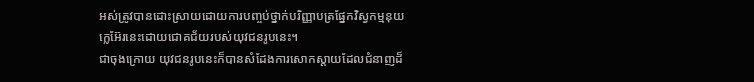អស់ត្រូវបានដោះស្រាយដោយការបញ្ចប់ថ្នាក់បរិញ្ញាបត្រផ្នែកវិស្វកម្មនុយក្លេអ៊ែរនេះដោយជោគជ័យរបស់យុវជនរូបនេះ។
ជាចុងក្រោយ យុវជនរូបនេះក៏បានសំដែងការសោកស្តាយដែលជំនាញដ៏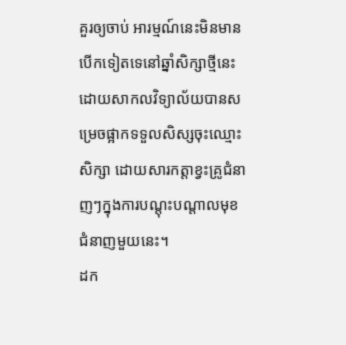គួរឲ្យចាប់ អារម្មណ៍នេះមិនមានបើកទៀតទេនៅឆ្នាំសិក្សាថ្មីនេះ ដោយសាកលវិទ្យាល័យបានសម្រេចផ្អាកទទួលសិស្សចុះឈ្មោះសិក្សា ដោយសារកត្តាខ្វះគ្រូជំនាញៗក្នុងការបណ្តុះបណ្តាលមុខជំនាញមួយនេះ។
ដក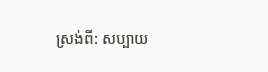ស្រង់ពី: សប្បាយ